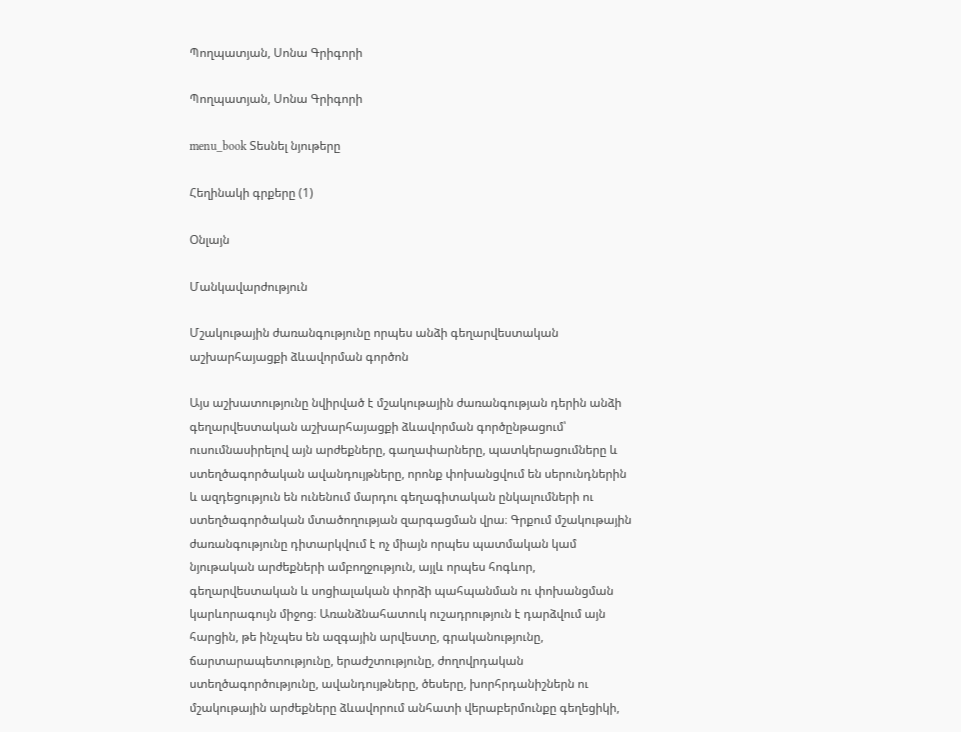Պողպատյան, Սոնա Գրիգորի

Պողպատյան, Սոնա Գրիգորի

menu_book Տեսնել նյութերը

Հեղինակի գրքերը (1)

Օնլայն

Մանկավարժություն

Մշակութային ժառանգությունը որպես անձի գեղարվեստական աշխարհայացքի ձևավորման գործոն

Այս աշխատությունը նվիրված է մշակութային ժառանգության դերին անձի գեղարվեստական աշխարհայացքի ձևավորման գործընթացում՝ ուսումնասիրելով այն արժեքները, գաղափարները, պատկերացումները և ստեղծագործական ավանդույթները, որոնք փոխանցվում են սերունդներին և ազդեցություն են ունենում մարդու գեղագիտական ընկալումների ու ստեղծագործական մտածողության զարգացման վրա։ Գրքում մշակութային ժառանգությունը դիտարկվում է ոչ միայն որպես պատմական կամ նյութական արժեքների ամբողջություն, այլև որպես հոգևոր, գեղարվեստական և սոցիալական փորձի պահպանման ու փոխանցման կարևորագույն միջոց։ Առանձնահատուկ ուշադրություն է դարձվում այն հարցին, թե ինչպես են ազգային արվեստը, գրականությունը, ճարտարապետությունը, երաժշտությունը, ժողովրդական ստեղծագործությունը, ավանդույթները, ծեսերը, խորհրդանիշներն ու մշակութային արժեքները ձևավորում անհատի վերաբերմունքը գեղեցիկի,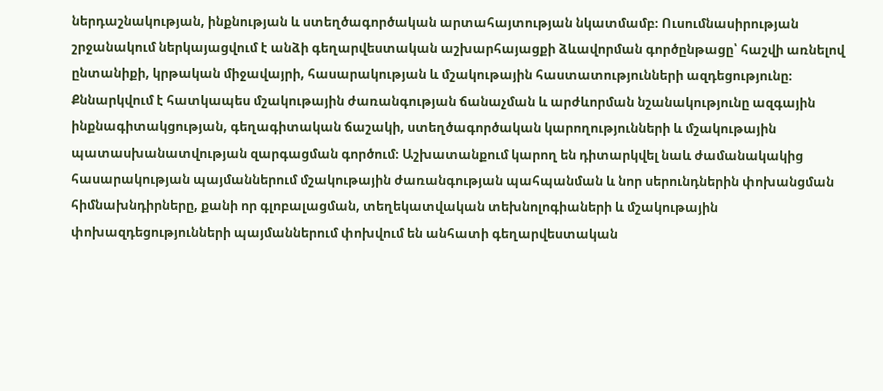ներդաշնակության, ինքնության և ստեղծագործական արտահայտության նկատմամբ։ Ուսումնասիրության շրջանակում ներկայացվում է անձի գեղարվեստական աշխարհայացքի ձևավորման գործընթացը՝ հաշվի առնելով ընտանիքի, կրթական միջավայրի, հասարակության և մշակութային հաստատությունների ազդեցությունը։ Քննարկվում է հատկապես մշակութային ժառանգության ճանաչման և արժևորման նշանակությունը ազգային ինքնագիտակցության, գեղագիտական ճաշակի, ստեղծագործական կարողությունների և մշակութային պատասխանատվության զարգացման գործում։ Աշխատանքում կարող են դիտարկվել նաև ժամանակակից հասարակության պայմաններում մշակութային ժառանգության պահպանման և նոր սերունդներին փոխանցման հիմնախնդիրները, քանի որ գլոբալացման, տեղեկատվական տեխնոլոգիաների և մշակութային փոխազդեցությունների պայմաններում փոխվում են անհատի գեղարվեստական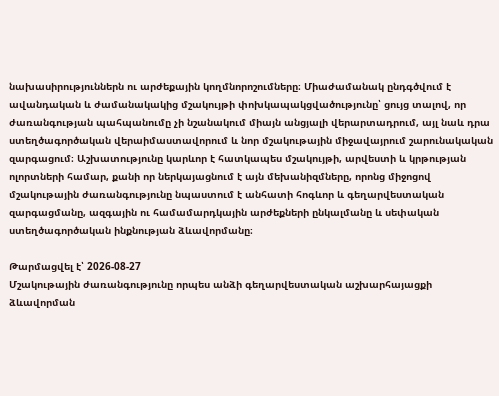նախասիրություններն ու արժեքային կողմնորոշումները։ Միաժամանակ ընդգծվում է ավանդական և ժամանակակից մշակույթի փոխկապակցվածությունը՝ ցույց տալով, որ ժառանգության պահպանումը չի նշանակում միայն անցյալի վերարտադրում, այլ նաև դրա ստեղծագործական վերաիմաստավորում և նոր մշակութային միջավայրում շարունակական զարգացում։ Աշխատությունը կարևոր է հատկապես մշակույթի, արվեստի և կրթության ոլորտների համար, քանի որ ներկայացնում է այն մեխանիզմները, որոնց միջոցով մշակութային ժառանգությունը նպաստում է անհատի հոգևոր և գեղարվեստական զարգացմանը, ազգային ու համամարդկային արժեքների ընկալմանը և սեփական ստեղծագործական ինքնության ձևավորմանը։

Թարմացվել է՝ 2026-08-27
Մշակութային ժառանգությունը որպես անձի գեղարվեստական աշխարհայացքի ձևավորման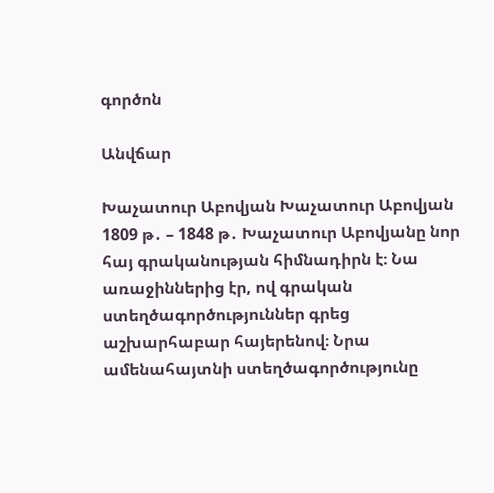գործոն

Անվճար

Խաչատուր Աբովյան Խաչատուր Աբովյան 1809 թ․ – 1848 թ․ Խաչատուր Աբովյանը նոր հայ գրականության հիմնադիրն է։ Նա առաջիններից էր, ով գրական ստեղծագործություններ գրեց աշխարհաբար հայերենով։ Նրա ամենահայտնի ստեղծագործությունը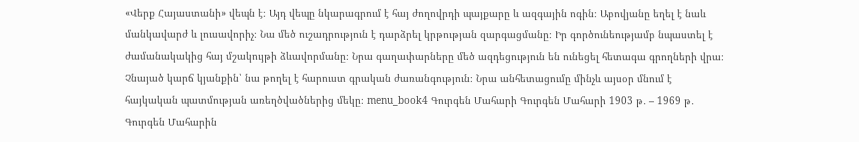«Վերք Հայաստանի» վեպն է։ Այդ վեպը նկարագրում է հայ ժողովրդի պայքարը և ազգային ոգին։ Աբովյանը եղել է նաև մանկավարժ և լուսավորիչ։ Նա մեծ ուշադրություն է դարձրել կրթության զարգացմանը։ Իր գործունեությամբ նպաստել է ժամանակակից հայ մշակույթի ձևավորմանը։ Նրա գաղափարները մեծ ազդեցություն են ունեցել հետագա գրողների վրա։ Չնայած կարճ կյանքին՝ նա թողել է հարուստ գրական ժառանգություն։ Նրա անհետացումը մինչև այսօր մնում է հայկական պատմության առեղծվածներից մեկը։ menu_book4 Գուրգեն Մահարի Գուրգեն Մահարի 1903 թ․ – 1969 թ․ Գուրգեն Մահարին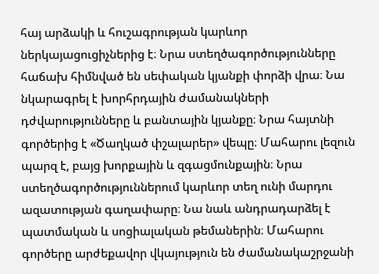հայ արձակի և հուշագրության կարևոր ներկայացուցիչներից է։ Նրա ստեղծագործությունները հաճախ հիմնված են սեփական կյանքի փորձի վրա։ Նա նկարագրել է խորհրդային ժամանակների դժվարությունները և բանտային կյանքը։ Նրա հայտնի գործերից է «Ծաղկած փշալարեր» վեպը։ Մահարու լեզուն պարզ է, բայց խորքային և զգացմունքային։ Նրա ստեղծագործություններում կարևոր տեղ ունի մարդու ազատության գաղափարը։ Նա նաև անդրադարձել է պատմական և սոցիալական թեմաներին։ Մահարու գործերը արժեքավոր վկայություն են ժամանակաշրջանի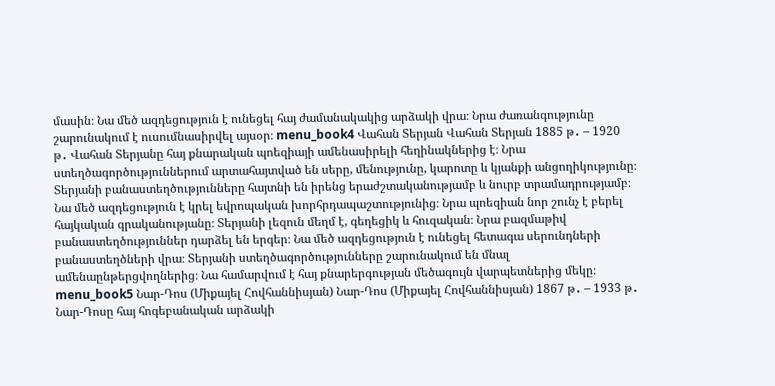մասին։ Նա մեծ ազդեցություն է ունեցել հայ ժամանակակից արձակի վրա։ Նրա ժառանգությունը շարունակում է ուսումնասիրվել այսօր։ menu_book4 Վահան Տերյան Վահան Տերյան 1885 թ․ – 1920 թ․ Վահան Տերյանը հայ քնարական պոեզիայի ամենասիրելի հեղինակներից է։ Նրա ստեղծագործություններում արտահայտված են սերը, մենությունը, կարոտը և կյանքի անցողիկությունը։ Տերյանի բանաստեղծությունները հայտնի են իրենց երաժշտականությամբ և նուրբ տրամադրությամբ։ Նա մեծ ազդեցություն է կրել եվրոպական խորհրդապաշտությունից։ Նրա պոեզիան նոր շունչ է բերել հայկական գրականությանը։ Տերյանի լեզուն մեղմ է, գեղեցիկ և հուզական։ Նրա բազմաթիվ բանաստեղծություններ դարձել են երգեր։ Նա մեծ ազդեցություն է ունեցել հետագա սերունդների բանաստեղծների վրա։ Տերյանի ստեղծագործությունները շարունակում են մնալ ամենաընթերցվողներից։ Նա համարվում է հայ քնարերգության մեծագույն վարպետներից մեկը։ menu_book5 Նար-Դոս (Միքայել Հովհաննիսյան) Նար-Դոս (Միքայել Հովհաննիսյան) 1867 թ․ – 1933 թ․ Նար-Դոսը հայ հոգեբանական արձակի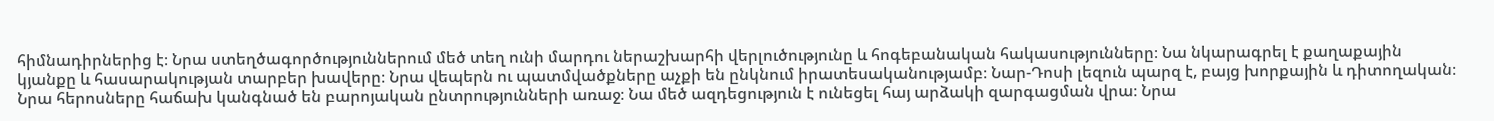հիմնադիրներից է։ Նրա ստեղծագործություններում մեծ տեղ ունի մարդու ներաշխարհի վերլուծությունը և հոգեբանական հակասությունները։ Նա նկարագրել է քաղաքային կյանքը և հասարակության տարբեր խավերը։ Նրա վեպերն ու պատմվածքները աչքի են ընկնում իրատեսականությամբ։ Նար-Դոսի լեզուն պարզ է, բայց խորքային և դիտողական։ Նրա հերոսները հաճախ կանգնած են բարոյական ընտրությունների առաջ։ Նա մեծ ազդեցություն է ունեցել հայ արձակի զարգացման վրա։ Նրա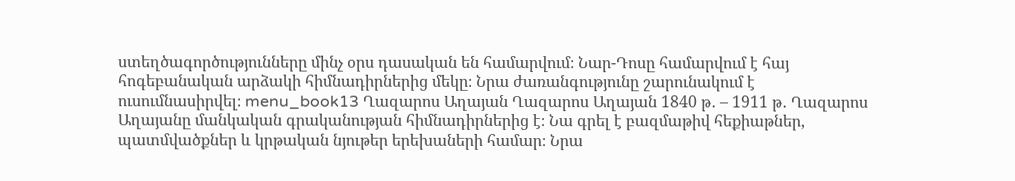ստեղծագործությունները մինչ օրս դասական են համարվում։ Նար-Դոսը համարվում է հայ հոգեբանական արձակի հիմնադիրներից մեկը։ Նրա ժառանգությունը շարունակում է ուսումնասիրվել։ menu_book13 Ղազարոս Աղայան Ղազարոս Աղայան 1840 թ․ – 1911 թ․ Ղազարոս Աղայանը մանկական գրականության հիմնադիրներից է։ Նա գրել է բազմաթիվ հեքիաթներ, պատմվածքներ և կրթական նյութեր երեխաների համար։ Նրա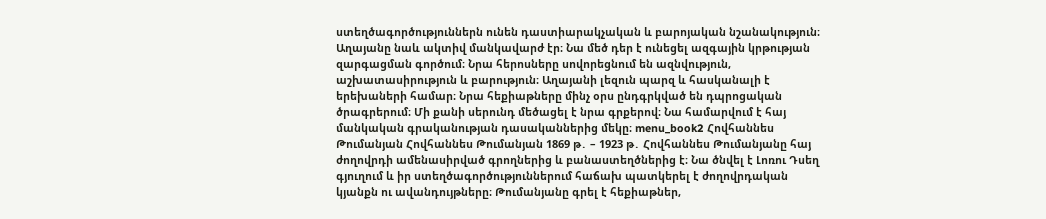ստեղծագործություններն ունեն դաստիարակչական և բարոյական նշանակություն։ Աղայանը նաև ակտիվ մանկավարժ էր։ Նա մեծ դեր է ունեցել ազգային կրթության զարգացման գործում։ Նրա հերոսները սովորեցնում են ազնվություն, աշխատասիրություն և բարություն։ Աղայանի լեզուն պարզ և հասկանալի է երեխաների համար։ Նրա հեքիաթները մինչ օրս ընդգրկված են դպրոցական ծրագրերում։ Մի քանի սերունդ մեծացել է նրա գրքերով։ Նա համարվում է հայ մանկական գրականության դասականներից մեկը։ menu_book2 Հովհաննես Թումանյան Հովհաննես Թումանյան 1869 թ․ – 1923 թ․ Հովհաննես Թումանյանը հայ ժողովրդի ամենասիրված գրողներից և բանաստեղծներից է։ Նա ծնվել է Լոռու Դսեղ գյուղում և իր ստեղծագործություններում հաճախ պատկերել է ժողովրդական կյանքն ու ավանդույթները։ Թումանյանը գրել է հեքիաթներ,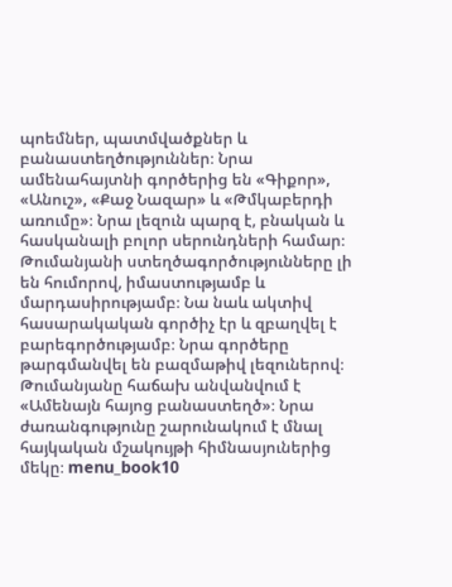պոեմներ, պատմվածքներ և բանաստեղծություններ։ Նրա ամենահայտնի գործերից են «Գիքոր», «Անուշ», «Քաջ Նազար» և «Թմկաբերդի առումը»։ Նրա լեզուն պարզ է, բնական և հասկանալի բոլոր սերունդների համար։ Թումանյանի ստեղծագործությունները լի են հումորով, իմաստությամբ և մարդասիրությամբ։ Նա նաև ակտիվ հասարակական գործիչ էր և զբաղվել է բարեգործությամբ։ Նրա գործերը թարգմանվել են բազմաթիվ լեզուներով։ Թումանյանը հաճախ անվանվում է «Ամենայն հայոց բանաստեղծ»։ Նրա ժառանգությունը շարունակում է մնալ հայկական մշակույթի հիմնասյուներից մեկը։ menu_book10